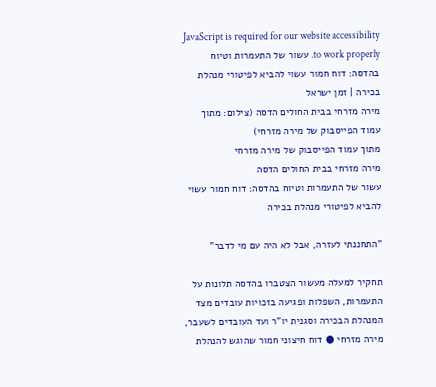JavaScript is required for our website accessibility to work properly. עשור של התעמרות וטיוח בהדסה: דוח חמור עשוי להביא לפיטורי מנהלת בכירה | זמן ישראל
מירה מזרחי בבית החולים הדסה (צילום: מתוך עמוד הפייסבוק של מירה מזרחי)
מתוך עמוד הפייסבוק של מירה מזרחי
מירה מזרחי בבית החולים הדסה
עשור של התעמרות וטיוח בהדסה: דוח חמור עשוי להביא לפיטורי מנהלת בכירה

"התחננתי לעזרה, אבל לא היה עם מי לדבר"

תחקיר למעלה מעשור הצטברו בהדסה תלונות על התעמרות, השפלות ופגיעה בזכויות עובדים מצד המנהלת הבכירה וסגנית יו"ר ועד העובדים לשעבר, מירה מזרחי ● דוח חיצוני חמור שהוגש להנהלת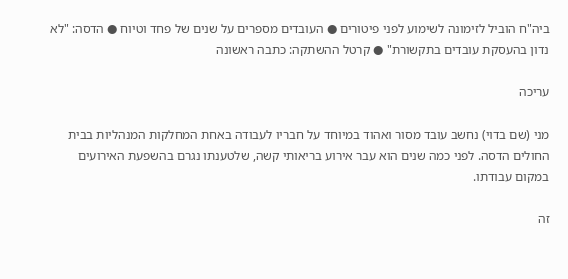ביה"ח הוביל לזימונה לשימוע לפני פיטורים ● העובדים מספרים על שנים של פחד וטיוח ● הדסה: "לא נדון בהעסקת עובדים בתקשורת" ● קרטל ההשתקה: כתבה ראשונה

עריכה

מני (שם בדוי) נחשב עובד מסור ואהוד במיוחד על חבריו לעבודה באחת המחלקות המנהליות בבית החולים הדסה. לפני כמה שנים הוא עבר אירוע בריאותי קשה, שלטענתו נגרם בהשפעת האירועים במקום עבודתו.

זה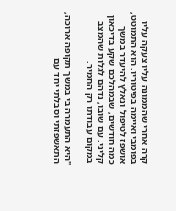קרה אחרי שהממונה עליו צעקה עליו בפומבי ואיימה בפיטוריו. הוא התמוטט, אושפז לטיפול ונאלץ להיעדר במשך כמה חודשים, שבמהלכם שקע בדיכאון קליני. עם שובו, נדהם לגלות שהמצב במקום עבודתו רק החמיר.

"היא התעמרה בי במשך תקופה ארוכה, התאשפזתי וסבלתי יחד עם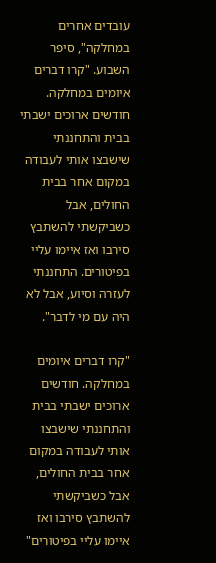עובדים אחרים במחלקה", סיפר השבוע. "קרו דברים איומים במחלקה. חודשים ארוכים ישבתי בבית והתחננתי שישבצו אותי לעבודה במקום אחר בבית החולים, אבל כשביקשתי להשתבץ סירבו ואז איימו עליי בפיטורים. התחננתי לעזרה וסיוע, אבל לא היה עם מי לדבר".

"קרו דברים איומים במחלקה. חודשים ארוכים ישבתי בבית והתחננתי שישבצו אותי לעבודה במקום אחר בבית החולים, אבל כשביקשתי להשתבץ סירבו ואז איימו עליי בפיטורים"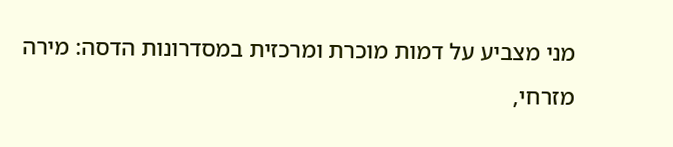מני מצביע על דמות מוכרת ומרכזית במסדרונות הדסה: מירה מזרחי,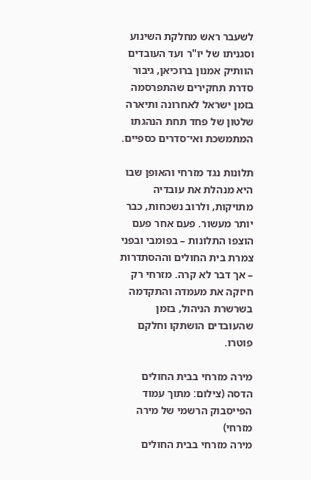לשעבר ראש מחלקת השינוע וסגניתו של יו"ר ועד העובדים הוותיק אמנון ברוכיאן, גיבור סדרת תחקירים שהתפרסמה בזמן ישראל לאחרונה ותיארה שלטון של פחד תחת הנהגתו המתמשכת ואי־סדרים כספיים.

תלונות נגד מזרחי והאופן שבו היא מנהלת את עובדיה מתויקות, ולרוב נשכחות, כבר יותר מעשור. פעם אחר פעם הוצפו התלונות – בפומבי ובפני צמרת בית החולים וההסתדרות – אך דבר לא קרה. מזרחי רק חיזקה את מעמדה והתקדמה בשרשרת הניהול, בזמן שהעובדים הושתקו וחלקם פוטרו.

מירה מזרחי בבית החולים הדסה (צילום: מתוך עמוד הפייסבוק הרשמי של מירה מזרחי)
מירה מזרחי בבית החולים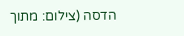הדסה (צילום: מתוך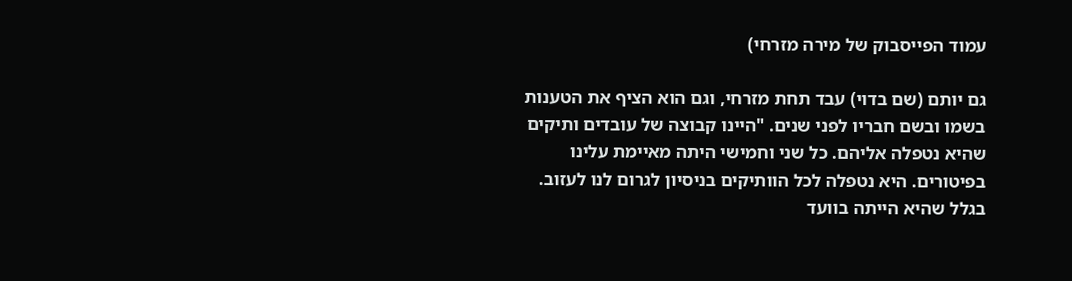עמוד הפייסבוק של מירה מזרחי)

גם יותם (שם בדוי) עבד תחת מזרחי, וגם הוא הציף את הטענות בשמו ובשם חבריו לפני שנים. "היינו קבוצה של עובדים ותיקים שהיא נטפלה אליהם. כל שני וחמישי היתה מאיימת עלינו בפיטורים. היא נטפלה לכל הוותיקים בניסיון לגרום לנו לעזוב. בגלל שהיא הייתה בוועד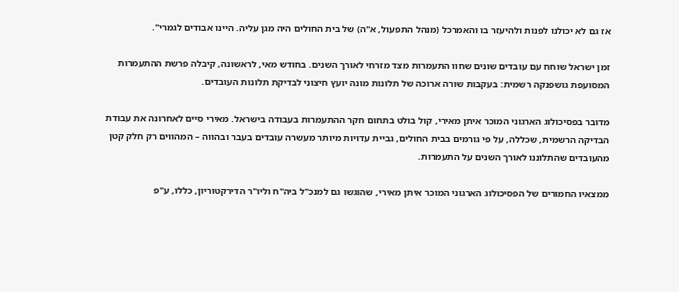אז גם לא יכולנו לפנות ולהיעזר בו והאמרכל (מנהל התפעול, א"ה) של בית החולים היה מגן עליה. היינו אבודים לגמרי".

זמן ישראל שוחח עם עובדים שונים שחוו התעמרות מצד מזרחי לאורך השנים. בחודש מאי, לראשונה, קיבלה פרשת ההתעמרות המסועפת גושפנקה רשמית: בעקבות שורה ארוכה של תלונות מונה יועץ חיצוני לבדיקת תלונות העובדים.

מדובר בפסיכולוג הארגוני המוכר איתן מאירי, קול בולט בתחום חקר ההתעמרות בעבודה בישראל. מאירי סיים לאחרונה את עבודת הבדיקה הרשמית, שכללה, על פי גורמים בבית החולים, גביית עדויות מיותר מעשרה עובדים בעבר ובהווה – המהווים רק חלק קטן מהעובדים שהתלוננו לאורך השנים על התעמרות.

ממצאיו החמורים של הפסיכולוג הארגוני המוכר איתן מאירי, שהוגשו גם למנכ"ל ביה"ח וליו"ר הדירקטוריון, כללו, ע"פ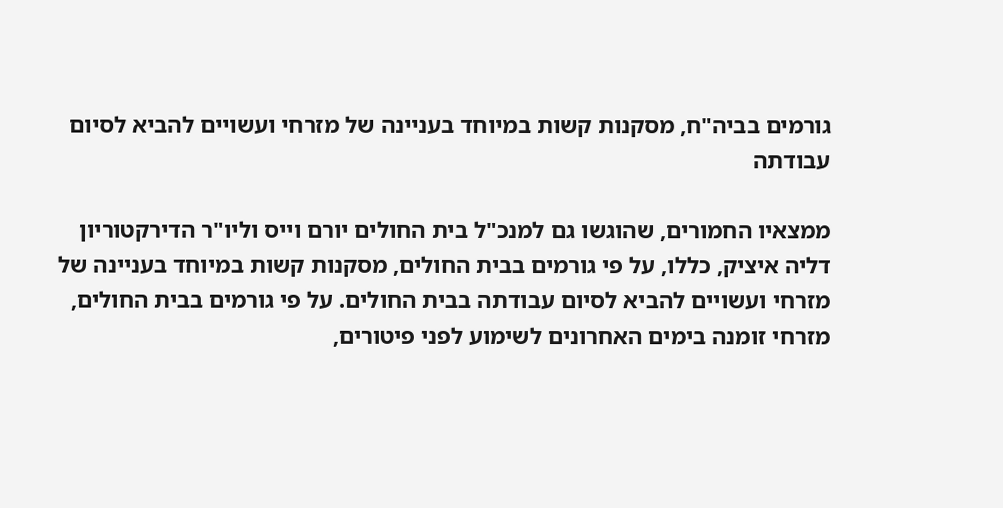גורמים בביה"ח, מסקנות קשות במיוחד בעניינה של מזרחי ועשויים להביא לסיום עבודתה

ממצאיו החמורים, שהוגשו גם למנכ"ל בית החולים יורם וייס וליו"ר הדירקטוריון דליה איציק, כללו, על פי גורמים בבית החולים, מסקנות קשות במיוחד בעניינה של מזרחי ועשויים להביא לסיום עבודתה בבית החולים. על פי גורמים בבית החולים, מזרחי זומנה בימים האחרונים לשימוע לפני פיטורים,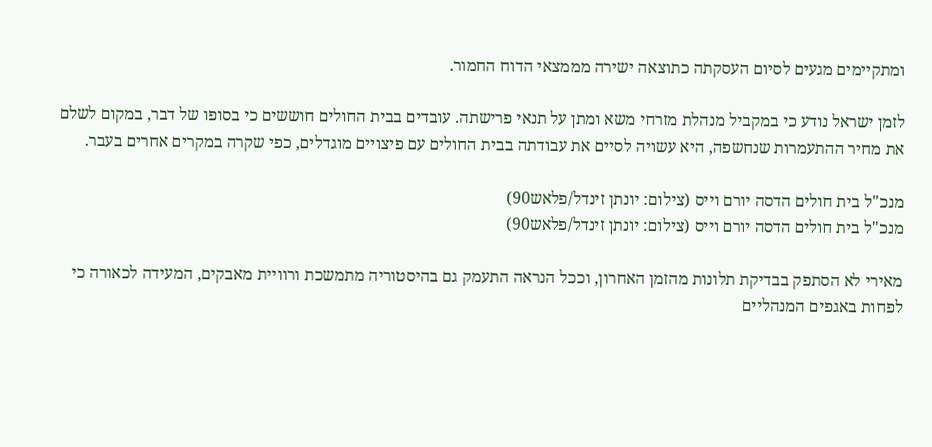ומתקיימים מגעים לסיום העסקתה כתוצאה ישירה מממצאי הדוח החמור.

לזמן ישראל נודע כי במקביל מנהלת מזרחי משא ומתן על תנאי פרישתה. עובדים בבית החולים חוששים כי בסופו של דבר, במקום לשלם את מחיר ההתעמרות שנחשפה, היא עשויה לסיים את עבודתה בבית החולים עם פיצויים מוגדלים, כפי שקרה במקרים אחרים בעבר.

מנכ"ל בית חולים הדסה יורם וייס (צילום: יונתן זינדל/פלאש90)
מנכ"ל בית חולים הדסה יורם וייס (צילום: יונתן זינדל/פלאש90)

מאירי לא הסתפק בבדיקת תלונות מהזמן האחרון, וככל הנראה התעמק גם בהיסטוריה מתמשכת ורוויית מאבקים, המעידה לכאורה כי לפחות באגפים המנהליים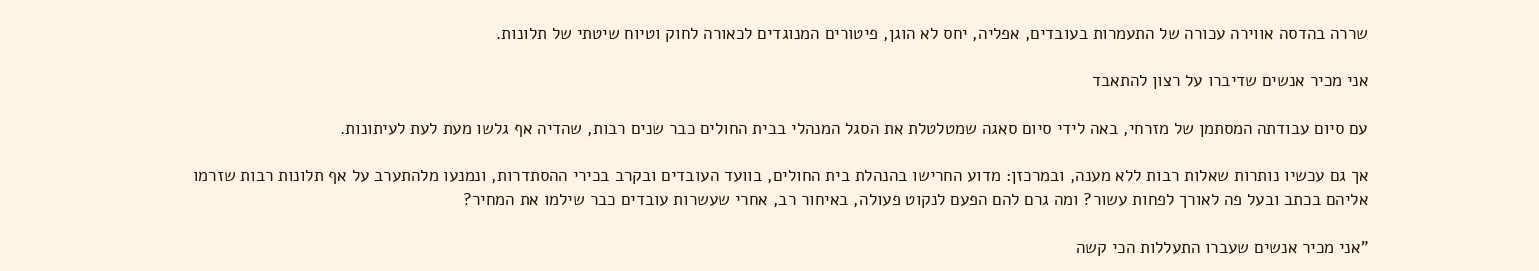שררה בהדסה אווירה עכורה של התעמרות בעובדים, אפליה, יחס לא הוגן, פיטורים המנוגדים לכאורה לחוק וטיוח שיטתי של תלונות.

אני מכיר אנשים שדיברו על רצון להתאבד

עם סיום עבודתה המסתמן של מזרחי, באה לידי סיום סאגה שמטלטלת את הסגל המנהלי בבית החולים כבר שנים רבות, שהדיה אף גלשו מעת לעת לעיתונות.

אך גם עכשיו נותרות שאלות רבות ללא מענה, ובמרכזן: מדוע החרישו בהנהלת בית החולים, בוועד העובדים ובקרב בכירי ההסתדרות, ונמנעו מלהתערב על אף תלונות רבות שזרמו אליהם בכתב ובעל פה לאורך לפחות עשור? ומה גרם להם הפעם לנקוט פעולה, באיחור רב, אחרי שעשרות עובדים כבר שילמו את המחיר?

"אני מכיר אנשים שעברו התעללות הכי קשה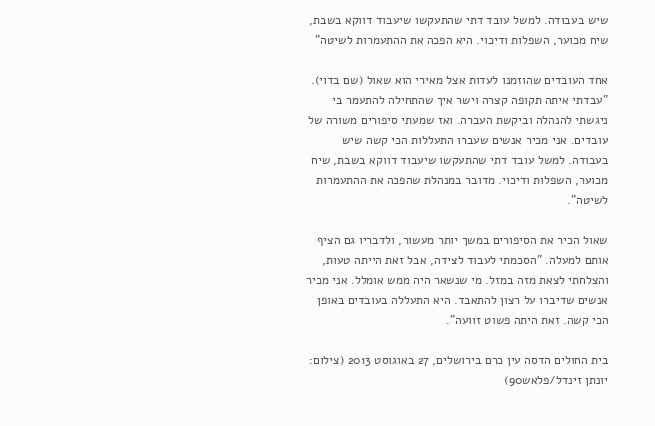שיש בעבודה. למשל עובד דתי שהתעקשו שיעבוד דווקא בשבת, שיח מכוער, השפלות ודיכוי. היא הפכה את ההתעמרות לשיטה"

אחד העובדים שהוזמנו לעדות אצל מאירי הוא שאול (שם בדוי). "עבדתי איתה תקופה קצרה וישר איך שהתחילה להתעמר בי ניגשתי להנהלה וביקשת העברה. ואז שמעתי סיפורים משורה של עובדים. אני מכיר אנשים שעברו התעללות הכי קשה שיש בעבודה. למשל עובד דתי שהתעקשו שיעבוד דווקא בשבת, שיח מכוער, השפלות ודיכוי. מדובר במנהלת שהפכה את ההתעמרות לשיטה".

שאול הכיר את הסיפורים במשך יותר מעשור, ולדבריו גם הציף אותם למעלה. "הסכמתי לעבוד לצידה, אבל זאת הייתה טעות, והצלחתי לצאת מזה במזל. מי שנשאר היה ממש אומלל. אני מכיר אנשים שדיברו על רצון להתאבד. היא התעללה בעובדים באופן הכי קשה. זאת היתה פשוט זוועה".

בית החולים הדסה עין כרם בירושלים, 27 באוגוסט 2013 (צילום: יונתן זינדל/פלאש90)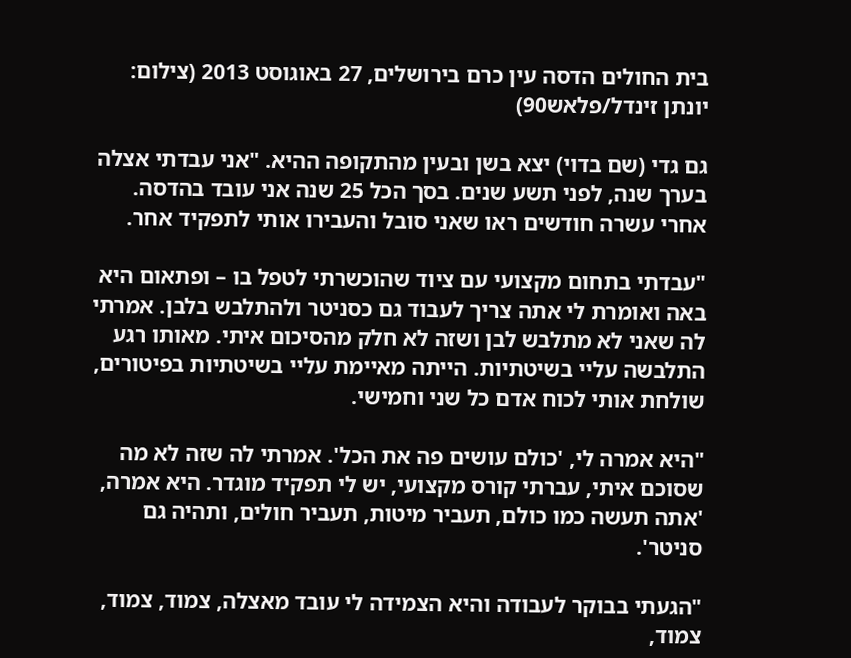בית החולים הדסה עין כרם בירושלים, 27 באוגוסט 2013 (צילום: יונתן זינדל/פלאש90)

גם גדי (שם בדוי) יצא בשן ובעין מהתקופה ההיא. "אני עבדתי אצלה בערך שנה, לפני תשע שנים. בסך הכל 25 שנה אני עובד בהדסה. אחרי עשרה חודשים ראו שאני סובל והעבירו אותי לתפקיד אחר.

"עבדתי בתחום מקצועי עם ציוד שהוכשרתי לטפל בו – ופתאום היא באה ואומרת לי אתה צריך לעבוד גם כסניטר ולהתלבש בלבן. אמרתי לה שאני לא מתלבש לבן ושזה לא חלק מהסיכום איתי. מאותו רגע התלבשה עליי בשיטתיות. הייתה מאיימת עליי בשיטתיות בפיטורים, שולחת אותי לכוח אדם כל שני וחמישי.

"היא אמרה לי, 'כולם עושים פה את הכל'. אמרתי לה שזה לא מה שסוכם איתי, עברתי קורס מקצועי, יש לי תפקיד מוגדר. היא אמרה, 'אתה תעשה כמו כולם, תעביר מיטות, תעביר חולים, ותהיה גם סניטר'.

"הגעתי בבוקר לעבודה והיא הצמידה לי עובד מאצלה, צמוד, צמוד, צמוד,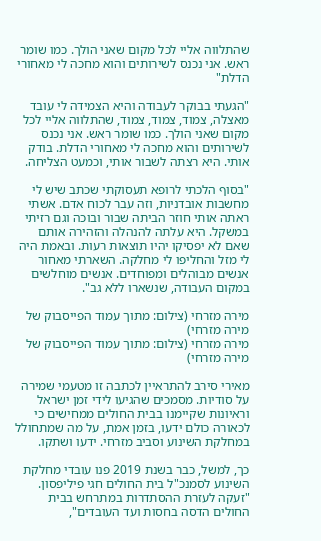שהתלווה אליי לכל מקום שאני הולך. כמו שומר ראש. אני נכנס לשירותים והוא מחכה לי מאחורי הדלת"

"הגעתי בבוקר לעבודה והיא הצמידה לי עובד מאצלה, צמוד, צמוד, צמוד, שהתלווה אליי לכל מקום שאני הולך. כמו שומר ראש. אני נכנס לשירותים והוא מחכה לי מאחורי הדלת. בודק אותי. היא רצתה לשבור אותי, וכמעט הצליחה.

"בסוף הלכתי לרופא תעסוקתי שכתב שיש לי מחשבות אובדניות, וזה עבר לכוח אדם. אשתי ראתה אותי חוזר הביתה שבור ובוכה וגם רזיתי במשקל. היא עלתה להנהלה והזהירה אותם שאם לא יפסיקו יהיו תוצאות רעות. ובאמת היה לי מזל והחליפו לי מחלקה. השארתי מאחור אנשים מבוהלים ומפוחדים. אנשים מוחלשים במקום העבודה, שנשארו ללא גב".

מירה מזרחי (צילום: מתוך עמוד הפייסבוק של מירה מזרחי)
מירה מזרחי (צילום: מתוך עמוד הפייסבוק של מירה מזרחי)

מאירי סירב להתראיין לכתבה זו מטעמי שמירה על סודיות. מסמכים שהגיעו לידי זמן ישראל וראיונות שקיימנו בבית החולים ממחישים כי לכאורה כולם ידעו, בזמן אמת, על מה שמתחולל במחלקת השינוע וסביב מזרחי. ידעו ושתקו.

כך, למשל, כבר בשנת 2019 פנו עובדי מחלקת השינוע לסמנכ"ל בית החולים חגי פיליפסון. "זעקה לעזרת ההסתדרות במתרחש בבית החולים הדסה בחסות ועד העובדים",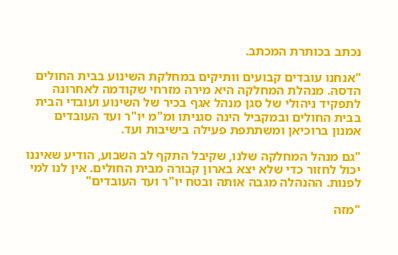נכתב בכותרת המכתב.

"אנחנו עובדים קבועים וותיקים במחלקת השינוע בבית החולים הדסה. מנהלת המחלקה היא מירה מזרחי שקודמה לאחרונה לתפקיד ניהולי של סגן מנהל אגף בכיר של השינוע ועובדי הבית בבית החולים ובמקביל הינה סגניתו ומ"מ יו"ר ועד העובדים אמנון ברוכיאן ומשתתפת פעילה בישיבות ועד.

"גם מנהל המחלקה שלנו, שקיבל התקף לב השבוע, הודיע שאיננו יכול לחזור כדי שלא יצא בארון קבורה מבית החולים. אין לנו למי לפנות. ההנהלה מגבה אותה ובטח יו"ר ועד העובדים"

"מזה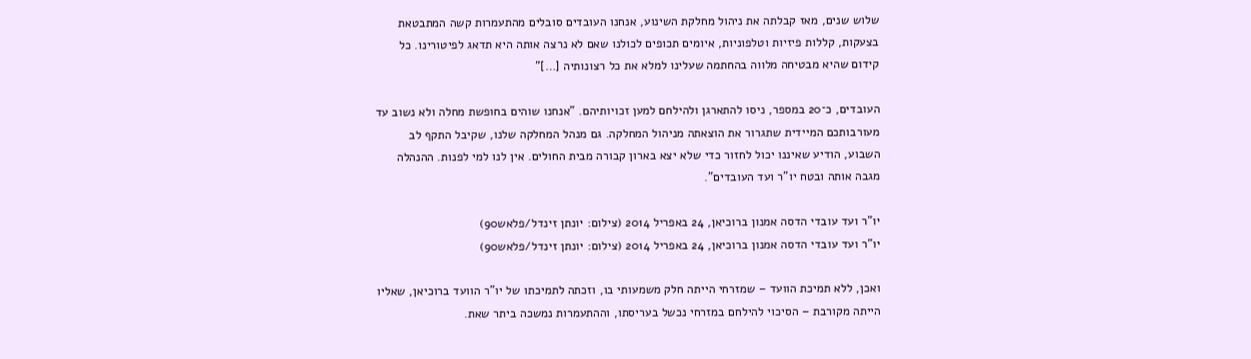שלוש שנים, מאז קבלתה את ניהול מחלקת השינוע, אנחנו העובדים סובלים מהתעמרות קשה המתבטאת בצעקות, קללות פיזיות וטלפוניות, איומים תכופים לכולנו שאם לא נרצה אותה היא תדאג לפיטורינו. כל קידום שהיא מבטיחה מלווה בהחתמה שעלינו למלא את כל רצונותיה […]"

העובדים, כ־20 במספר, ניסו להתארגן ולהילחם למען זכויותיהם. "אנחנו שוהים בחופשת מחלה ולא נשוב עד מעורבותכם המיידית שתגרור את הוצאתה מניהול המחלקה. גם מנהל המחלקה שלנו, שקיבל התקף לב השבוע, הודיע שאיננו יכול לחזור כדי שלא יצא בארון קבורה מבית החולים. אין לנו למי לפנות. ההנהלה מגבה אותה ובטח יו"ר ועד העובדים".

יו"ר ועד עובדי הדסה אמנון ברוכיאן, 24 באפריל 2014 (צילום: יונתן זינדל/פלאש90)
יו"ר ועד עובדי הדסה אמנון ברוכיאן, 24 באפריל 2014 (צילום: יונתן זינדל/פלאש90)

ואכן, ללא תמיכת הוועד – שמזרחי הייתה חלק משמעותי בו, וזכתה לתמיכתו של יו"ר הוועד ברוכיאן, שאליו הייתה מקורבת – הסיכוי להילחם במזרחי נכשל בעריסתו, וההתעמרות נמשכה ביתר שאת.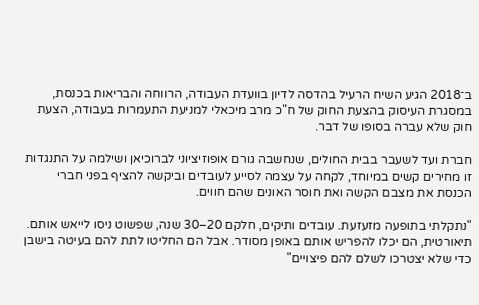ב־2018 הגיע השיח הרעיל בהדסה לדיון בוועדת העבודה, הרווחה והבריאות בכנסת, במסגרת העיסוק בהצעת החוק של ח"כ מרב מיכאלי למניעת התעמרות בעבודה, הצעת חוק שלא עברה בסופו של דבר.

חברת ועד לשעבר בבית החולים, שנחשבה גורם אופוזיציוני לברוכיאן ושילמה על התנגדות זו מחירים קשים במיוחד, לקחה על עצמה לסייע לעובדים וביקשה להציף בפני חברי הכנסת את מצבם הקשה ואת חוסר האונים שהם חווים.

"נתקלתי בתופעה מזעזעת. עובדים ותיקים, חלקם 20–30 שנה, שפשוט ניסו לייאש אותם. תיאורטית, הם יכלו להפריש אותם באופן מסודר. אבל הם החליטו לתת להם בעיטה בישבן כדי שלא יצטרכו לשלם להם פיצויים"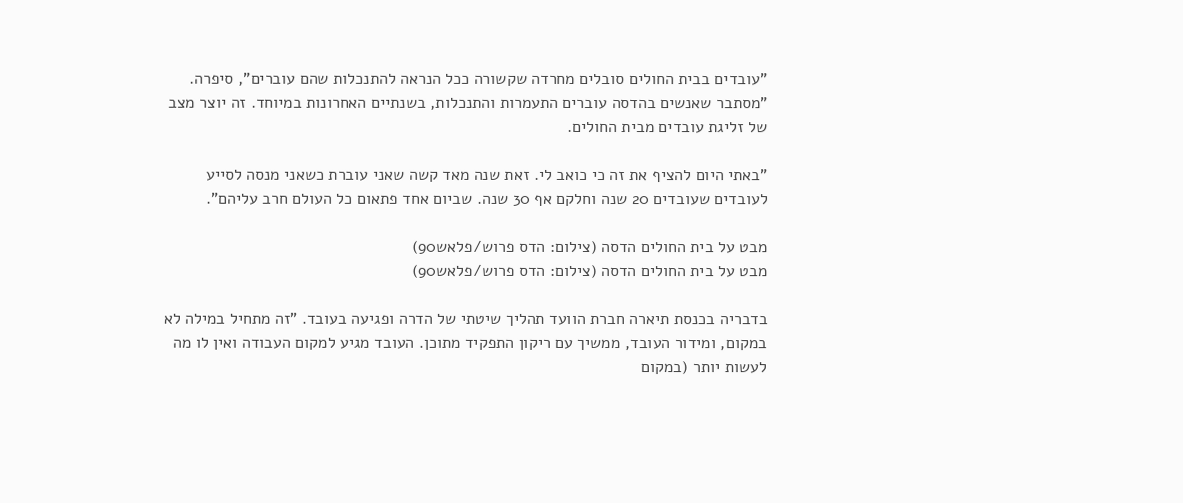"עובדים בבית החולים סובלים מחרדה שקשורה ככל הנראה להתנכלות שהם עוברים", סיפרה. "מסתבר שאנשים בהדסה עוברים התעמרות והתנכלות, בשנתיים האחרונות במיוחד. זה יוצר מצב של זליגת עובדים מבית החולים.

"באתי היום להציף את זה כי כואב לי. זאת שנה מאד קשה שאני עוברת כשאני מנסה לסייע לעובדים שעובדים 20 שנה וחלקם אף 30 שנה. שביום אחד פתאום כל העולם חרב עליהם".

מבט על בית החולים הדסה (צילום: הדס פרוש/פלאש90)
מבט על בית החולים הדסה (צילום: הדס פרוש/פלאש90)

בדבריה בכנסת תיארה חברת הוועד תהליך שיטתי של הדרה ופגיעה בעובד. "זה מתחיל במילה לא במקום, ומידור העובד, ממשיך עם ריקון התפקיד מתוכן. העובד מגיע למקום העבודה ואין לו מה לעשות יותר (במקום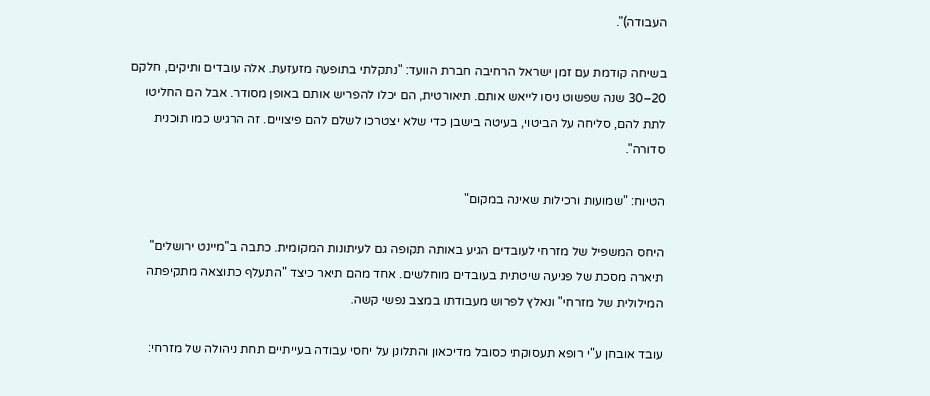העבודה)".

בשיחה קודמת עם זמן ישראל הרחיבה חברת הוועד: "נתקלתי בתופעה מזעזעת. אלה עובדים ותיקים, חלקם 20–30 שנה שפשוט ניסו לייאש אותם. תיאורטית, הם יכלו להפריש אותם באופן מסודר. אבל הם החליטו לתת להם, סליחה על הביטוי, בעיטה בישבן כדי שלא יצטרכו לשלם להם פיצויים. זה הרגיש כמו תוכנית סדורה".

הטיוח: "שמועות ורכילות שאינה במקום"

היחס המשפיל של מזרחי לעובדים הגיע באותה תקופה גם לעיתונות המקומית. כתבה ב"מיינט ירושלים" תיארה מסכת של פגיעה שיטתית בעובדים מוחלשים. אחד מהם תיאר כיצד "התעלף כתוצאה מתקיפתה המילולית של מזרחי" ונאלץ לפרוש מעבודתו במצב נפשי קשה.

עובד אובחן ע"י רופא תעסוקתי כסובל מדיכאון והתלונן על יחסי עבודה בעייתיים תחת ניהולה של מזרחי: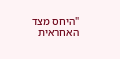"היחס מצד האחראית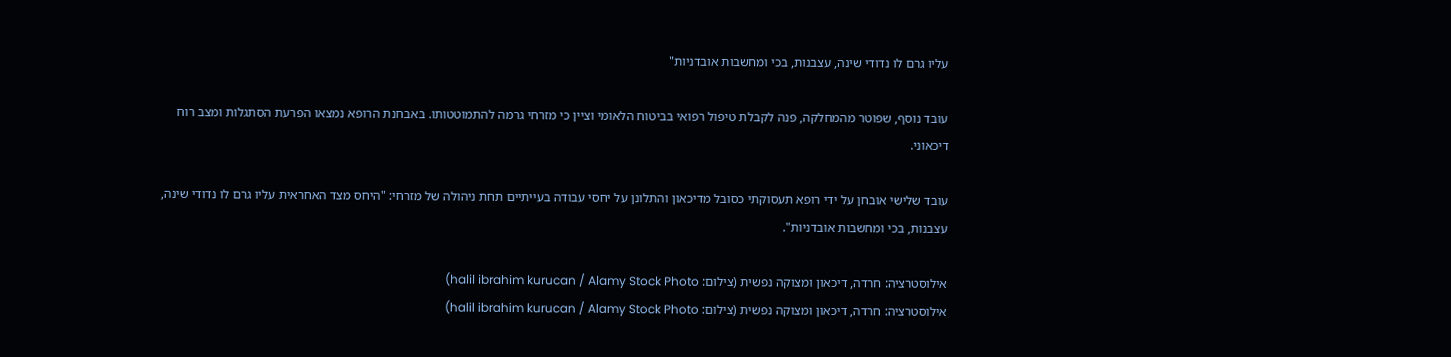עליו גרם לו נדודי שינה, עצבנות, בכי ומחשבות אובדניות"

עובד נוסף, שפוטר מהמחלקה, פנה לקבלת טיפול רפואי בביטוח הלאומי וציין כי מזרחי גרמה להתמוטטותו. באבחנת הרופא נמצאו הפרעת הסתגלות ומצב רוח דיכאוני.

עובד שלישי אובחן על ידי רופא תעסוקתי כסובל מדיכאון והתלונן על יחסי עבודה בעייתיים תחת ניהולה של מזרחי: "היחס מצד האחראית עליו גרם לו נדודי שינה, עצבנות, בכי ומחשבות אובדניות".

אילוסטרציה: חרדה, דיכאון ומצוקה נפשית (צילום: halil ibrahim kurucan / Alamy Stock Photo)
אילוסטרציה: חרדה, דיכאון ומצוקה נפשית (צילום: halil ibrahim kurucan / Alamy Stock Photo)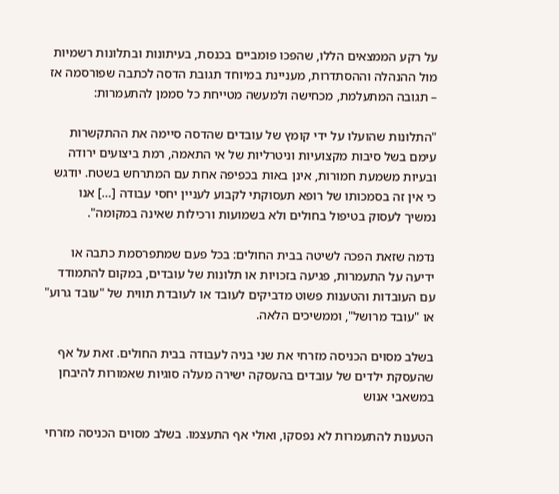על רקע הממצאים הללו, שהפכו פומביים בכנסת, בעיתונות ובתלונות רשמיות מול ההנהלה וההסתדרות, מעניינת במיוחד תגובת הדסה לכתבה שפורסמה אז – תגובה המתעלמת, מכחישה ולמעשה מטייחת כל סממן להתעמרות:

"התלונות שהועלו על ידי קומץ של עובדים שהדסה סיימה את ההתקשרות עימם בשל סיבות מקצועיות וניטרליות של אי התאמה, רמת ביצועים ירודה ובעיות משמעת חמורות, אינן באות בכפיפה אחת עם המתרחש בשטח. יודגש כי אין זה בסמכותו של רופא תעסוקתי לקבוע לעניין יחסי עבודה […] אנו נמשיך לעסוק בטיפול בחולים ולא בשמועות ורכילות שאינה במקומה".

נדמה שזאת הפכה לשיטה בבית החולים: בכל פעם שמתפרסמת כתבה או ידיעה על התעמרות, פגיעה בזכויות או תלונות של עובדים, במקום להתמודד עם העובדות והטענות פשוט מדביקים לעובד או לעובדת תווית של "עובד גרוע" או "עובד מרושל", וממשיכים הלאה.

בשלב מסוים הכניסה מזרחי את שני בניה לעבודה בבית החולים. זאת על אף שהעסקת ילדים של עובדים בהעסקה ישירה מעלה סוגיות שאמורות להיבחן במשאבי אנוש

הטענות להתעמרות לא נפסקו, ואולי אף התעצמו. בשלב מסוים הכניסה מזרחי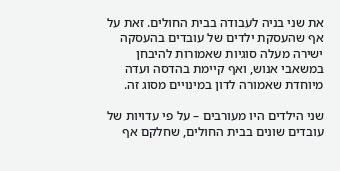את שני בניה לעבודה בבית החולים. זאת על אף שהעסקת ילדים של עובדים בהעסקה ישירה מעלה סוגיות שאמורות להיבחן במשאבי אנוש, ואף קיימת בהדסה ועדה מיוחדת שאמורה לדון במינויים מסוג זה.

שני הילדים היו מעורבים – על פי עדויות של עובדים שונים בבית החולים, שחלקם אף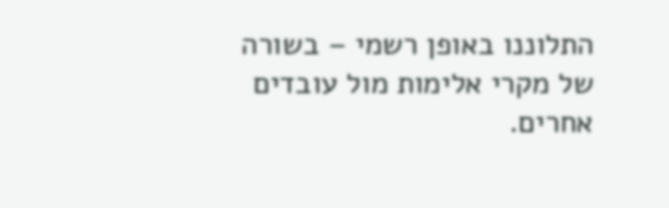התלוננו באופן רשמי – בשורה של מקרי אלימות מול עובדים אחרים.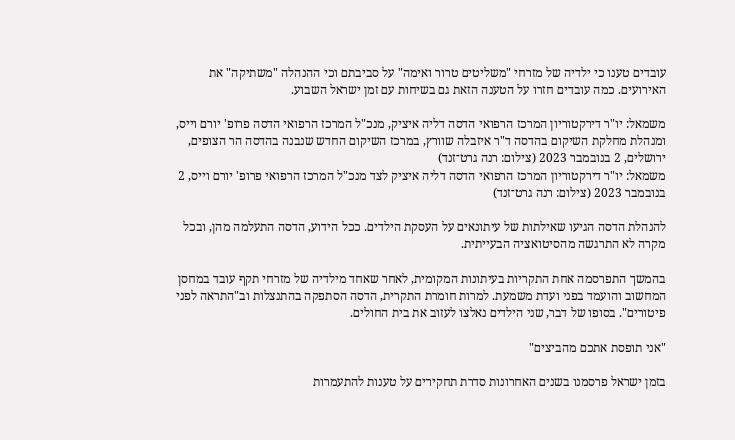עובדים טענו כי ילדיה של מזרחי "משליטים טרור ואימה" על סביבתם וכי ההנהלה "משתיקה" את האירועים. כמה עובדים חזרו על הטענה הזאת גם בשיחות עם זמן ישראל השבוע.

משמאל: יו"ר דירקטוריון המרכז הרפואי הדסה דליה איציק, מנכ"ל המרכז הרפואי הדסה פרופ' יורם וייס, ומנהלת מחלקת השיקום בהדסה ד"ר איזבלה שוורץ, במרכז השיקום החדש שנבנה בהדסה הר הצופים, ירושלים, 2 בנובמבר 2023 (צילום: רנה גרט־זנד)
משמאל: יו"ר דירקטוריון המרכז הרפואי הדסה דליה איציק לצד מנכ"ל המרכז הרפואי פרופ' יורם וייס, 2 בנובמבר 2023 (צילום: רנה גרט־זנד)

להנהלת הדסה הגיעו שאילתות של עיתונאים על העסקת הילדים. ככל הידוע, הדסה התעלמה מהן, ובכל מקרה לא התרגשה מהסיטואציה הבעייתית.

בהמשך התפרסמה אחת התקריות בעיתונות המקומית, לאחר שאחד מילדיה של מזרחי תקף עובד במחסן המחשוב והועמד בפני ועדת משמעת. למרות חומרת התקרית, הדסה הסתפקה בהתנצלות וב"התראה לפני פיטורים". בסופו של דבר, שני הילדים נאלצו לעזוב את בית החולים.

"אני תופסת אתכם מהביצים"

בזמן ישראל פרסמנו בשנים האחרונות סדרת תחקירים על טענות להתעמרות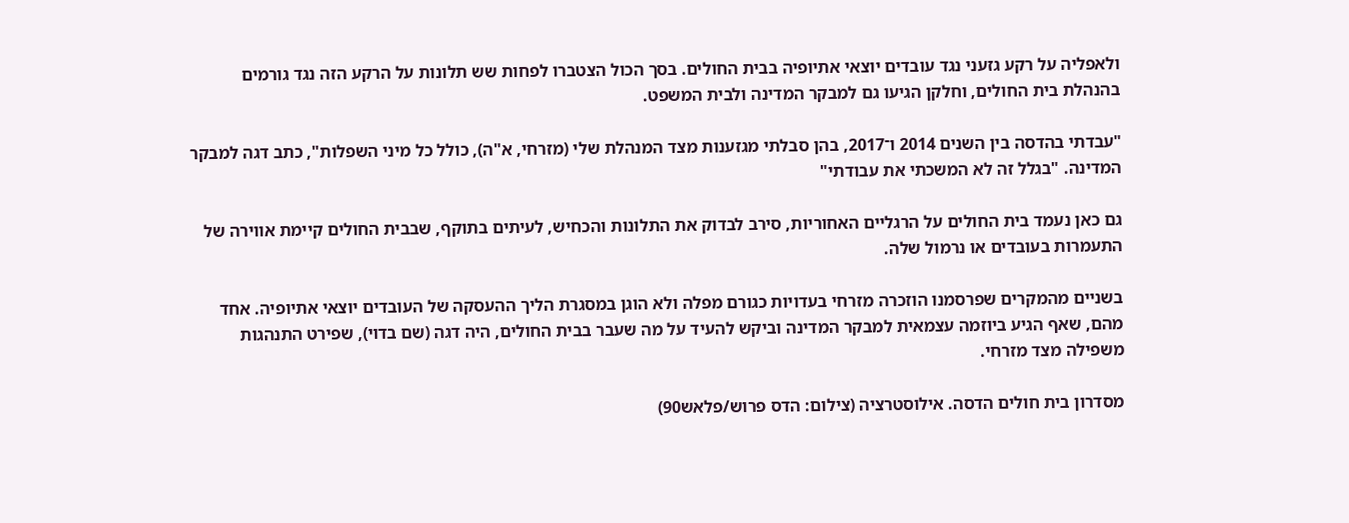ולאפליה על רקע גזעני נגד עובדים יוצאי אתיופיה בבית החולים. בסך הכול הצטברו לפחות שש תלונות על הרקע הזה נגד גורמים בהנהלת בית החולים, וחלקן הגיעו גם למבקר המדינה ולבית המשפט.

"עבדתי בהדסה בין השנים 2014 ו־2017, בהן סבלתי מגזענות מצד המנהלת שלי (מזרחי, א"ה), כולל כל מיני השפלות", כתב דגה למבקר המדינה. "בגלל זה לא המשכתי את עבודתי"

גם כאן נעמד בית החולים על הרגליים האחוריות, סירב לבדוק את התלונות והכחיש, לעיתים בתוקף, שבבית החולים קיימת אווירה של התעמרות בעובדים או נרמול שלה.

בשניים מהמקרים שפרסמנו הוזכרה מזרחי בעדויות כגורם מפלה ולא הוגן במסגרת הליך ההעסקה של העובדים יוצאי אתיופיה. אחד מהם, שאף הגיע ביוזמה עצמאית למבקר המדינה וביקש להעיד על מה שעבר בבית החולים, היה דגה (שם בדוי), שפירט התנהגות משפילה מצד מזרחי.

מסדרון בית חולים הדסה. אילוסטרציה (צילום: הדס פרוש/פלאש90)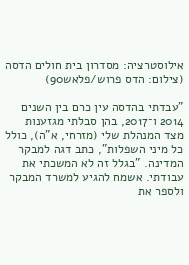אילוסטרציה: מסדרון בית חולים הדסה (צילום: הדס פרוש/פלאש90)

"עבדתי בהדסה עין כרם בין השנים 2014 ו־2017, בהן סבלתי מגזענות מצד המנהלת שלי (מזרחי, א"ה), כולל כל מיני השפלות", כתב דגה למבקר המדינה. "בגלל זה לא המשכתי את עבודתי. אשמח להגיע למשרד המבקר ולספר את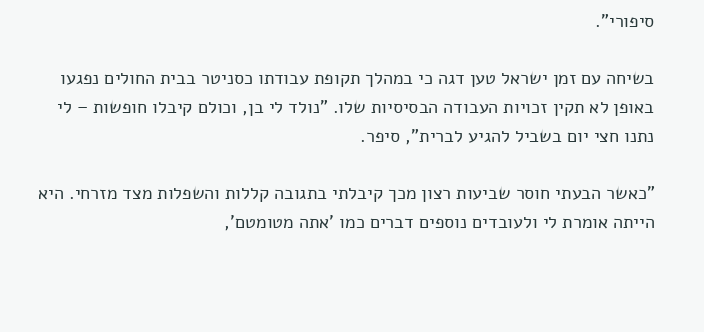סיפורי".

בשיחה עם זמן ישראל טען דגה כי במהלך תקופת עבודתו כסניטר בבית החולים נפגעו באופן לא תקין זכויות העבודה הבסיסיות שלו. "נולד לי בן, וכולם קיבלו חופשות – לי נתנו חצי יום בשביל להגיע לברית", סיפר.

"כאשר הבעתי חוסר שביעות רצון מכך קיבלתי בתגובה קללות והשפלות מצד מזרחי. היא הייתה אומרת לי ולעובדים נוספים דברים כמו 'אתה מטומטם',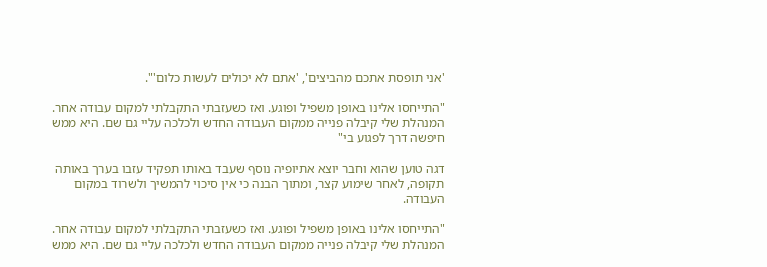'אני תופסת אתכם מהביצים', 'אתם לא יכולים לעשות כלום'".

"התייחסו אלינו באופן משפיל ופוגע. ואז כשעזבתי התקבלתי למקום עבודה אחר. המנהלת שלי קיבלה פנייה ממקום העבודה החדש ולכלכה עליי גם שם. היא ממש חיפשה דרך לפגוע בי"

דגה טוען שהוא וחבר יוצא אתיופיה נוסף שעבד באותו תפקיד עזבו בערך באותה תקופה, לאחר שימוע קצר, ומתוך הבנה כי אין סיכוי להמשיך ולשרוד במקום העבודה.

"התייחסו אלינו באופן משפיל ופוגע. ואז כשעזבתי התקבלתי למקום עבודה אחר. המנהלת שלי קיבלה פנייה ממקום העבודה החדש ולכלכה עליי גם שם. היא ממש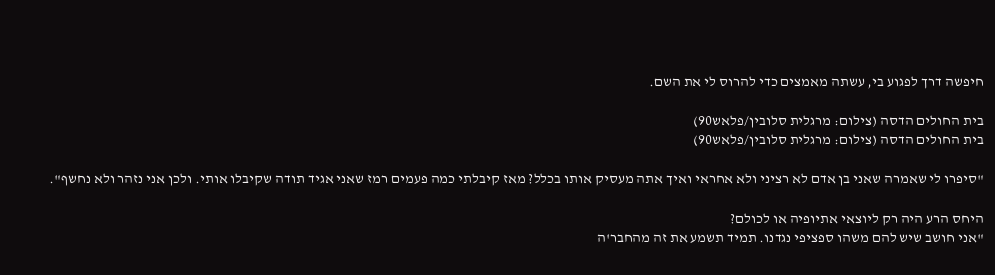חיפשה דרך לפגוע בי, עשתה מאמצים כדי להרוס לי את השם.

בית החולים הדסה (צילום: מרגלית סלובין/פלאש90)
בית החולים הדסה (צילום: מרגלית סלובין/פלאש90)

"סיפרו לי שאמרה שאני בן אדם לא רציני ולא אחראי ואיך אתה מעסיק אותו בכלל? מאז קיבלתי כמה פעמים רמז שאני אגיד תודה שקיבלו אותי. ולכן אני נזהר ולא נחשף".

היחס הרע היה רק ליוצאי אתיופיה או לכולם?
"אני חושב שיש להם משהו ספציפי נגדנו. תמיד תשמע את זה מהחבר'ה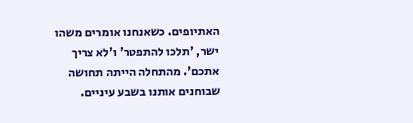האתיופים. כשאנחנו אומרים משהו ישר, 'תלכו להתפטר' ו'לא צריך אתכם'. מהתחלה הייתה תחושה שבוחנים אותנו בשבע עיניים.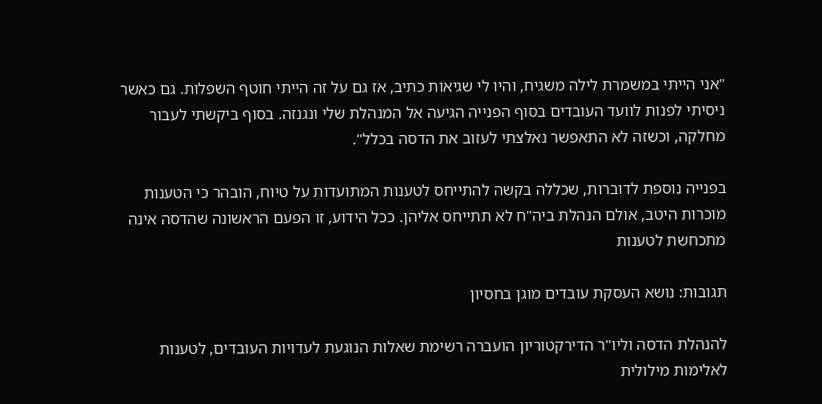"אני הייתי במשמרת לילה משגיח, והיו לי שגיאות כתיב, אז גם על זה הייתי חוטף השפלות. גם כאשר ניסיתי לפנות לוועד העובדים בסוף הפנייה הגיעה אל המנהלת שלי ונגנזה. בסוף ביקשתי לעבור מחלקה, וכשזה לא התאפשר נאלצתי לעזוב את הדסה בכלל".

בפנייה נוספת לדוברות, שכללה בקשה להתייחס לטענות המתועדות על טיוח, הובהר כי הטענות מוכרות היטב, אולם הנהלת ביה"ח לא תתייחס אליהן. ככל הידוע, זו הפעם הראשונה שהדסה אינה מתכחשת לטענות

תגובות: נושא העסקת עובדים מוגן בחסיון

להנהלת הדסה וליו"ר הדירקטוריון הועברה רשימת שאלות הנוגעת לעדויות העובדים, לטענות לאלימות מילולית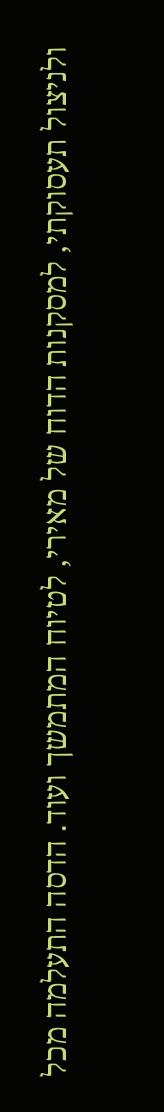ולניצול תעסוקתי, למסקנות הדוח של מאירי, לטיוח המתמשך ועוד. הדסה התעלמה מכל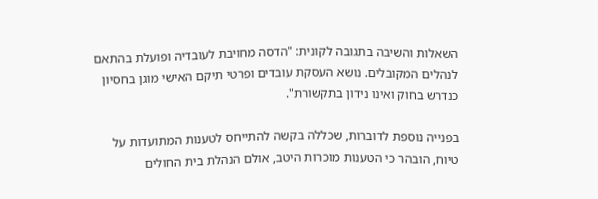השאלות והשיבה בתגובה לקונית: "הדסה מחויבת לעובדיה ופועלת בהתאם לנהלים המקובלים. נושא העסקת עובדים ופרטי תיקם האישי מוגן בחסיון כנדרש בחוק ואינו נידון בתקשורת".

בפנייה נוספת לדוברות, שכללה בקשה להתייחס לטענות המתועדות על טיוח, הובהר כי הטענות מוכרות היטב, אולם הנהלת בית החולים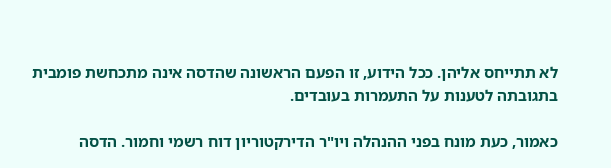לא תתייחס אליהן. ככל הידוע, זו הפעם הראשונה שהדסה אינה מתכחשת פומבית בתגובתה לטענות על התעמרות בעובדים.

כאמור, כעת מונח בפני ההנהלה ויו"ר הדירקטוריון דוח רשמי וחמור. הדסה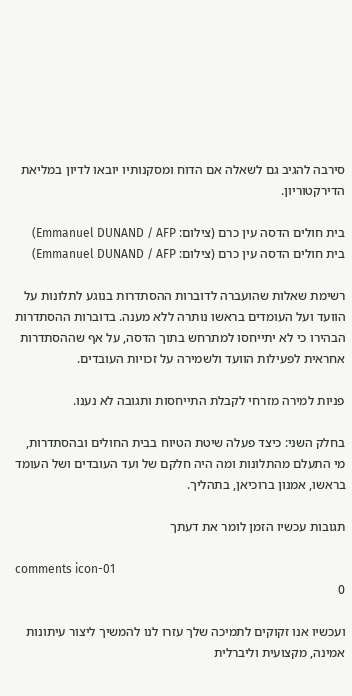סירבה להגיב גם לשאלה אם הדוח ומסקנותיו יובאו לדיון במליאת הדירקטוריון.

בית חולים הדסה עין כרם (צילום: Emmanuel DUNAND / AFP)
בית חולים הדסה עין כרם (צילום: Emmanuel DUNAND / AFP)

רשימת שאלות שהועברה לדוברות ההסתדרות בנוגע לתלונות על הוועד ועל העומדים בראשו נותרה ללא מענה. בדוברות ההסתדרות הבהירו כי לא יתייחסו למתרחש בתוך הדסה, על אף שההסתדרות אחראית לפעילות הוועד ולשמירה על זכויות העובדים.

פניות למירה מזרחי לקבלת התייחסות ותגובה לא נענו.

בחלק השני: כיצד פעלה שיטת הטיוח בבית החולים ובהסתדרות, מי התעלם מהתלונות ומה היה חלקם של ועד העובדים ושל העומד בראשו, אמנון ברוכיאן, בתהליך.

תגובות עכשיו הזמן לומר את דעתך

comments icon-01
0

ועכשיו אנו זקוקים לתמיכה שלך עזרו לנו להמשיך ליצור עיתונות אמינה, מקצועית וליברלית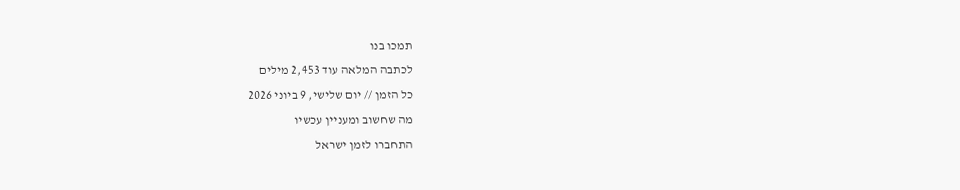תמכו בנו
לכתבה המלאה עוד 2,453 מילים
כל הזמן // יום שלישי, 9 ביוני 2026
מה שחשוב ומעניין עכשיו
התחברו לזמן ישראל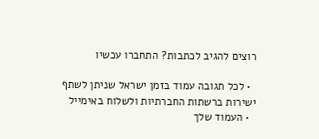רוצים להגיב לכתבות? התחברו עכשיו

  • לכל תגובה עמוד בזמן ישראל שניתן לשתף ישירות ברשתות החברתיות ולשלוח באימייל
  • העמוד שלך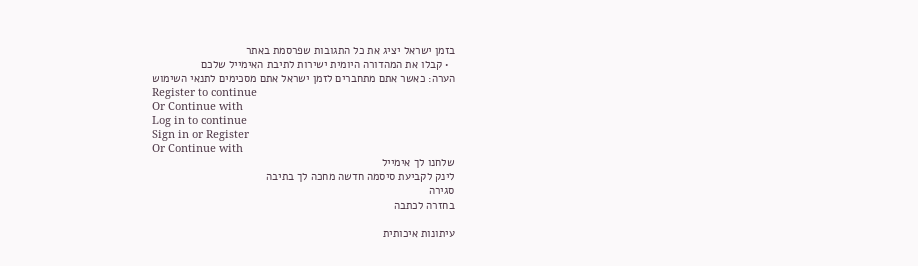בזמן ישראל יציג את כל התגובות שפרסמת באתר
  • קבלו את המהדורה היומית ישירות לתיבת האימייל שלכם
הערה: כאשר אתם מתחברים לזמן ישראל אתם מסכימים לתנאי השימוש
Register to continue
Or Continue with
Log in to continue
Sign in or Register
Or Continue with
שלחנו לך אימייל
לינק לקביעת סיסמה חדשה מחכה לך בתיבה
סגירה
בחזרה לכתבה

עיתונות איכותית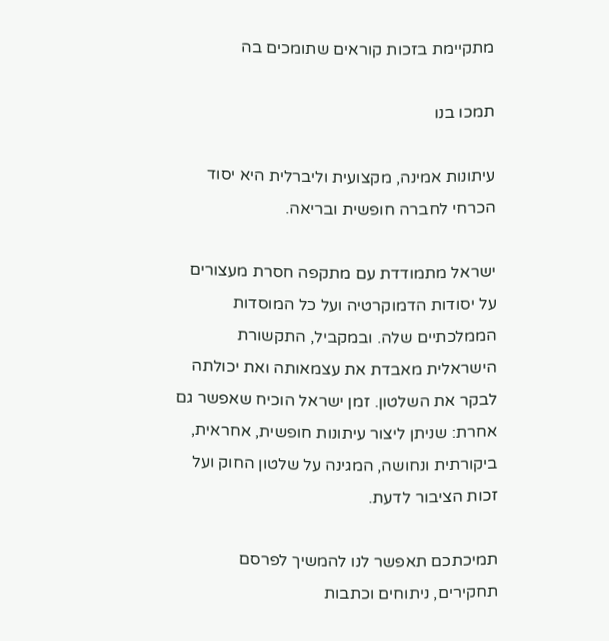מתקיימת בזכות קוראים שתומכים בה

תמכו בנו

עיתונות אמינה, מקצועית וליברלית היא יסוד הכרחי לחברה חופשית ובריאה.

ישראל מתמודדת עם מתקפה חסרת מעצורים על יסודות הדמוקרטיה ועל כל המוסדות הממלכתיים שלה. ובמקביל, התקשורת הישראלית מאבדת את עצמאותה ואת יכולתה לבקר את השלטון. זמן ישראל הוכיח שאפשר גם אחרת: שניתן ליצור עיתונות חופשית, אחראית, ביקורתית ונחושה, המגינה על שלטון החוק ועל זכות הציבור לדעת.

תמיכתכם תאפשר לנו להמשיך לפרסם תחקירים, ניתוחים וכתבות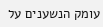עומק הנשענים על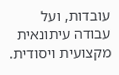עובדות, ועל עבודה עיתונאית מקצועית ויסודית.